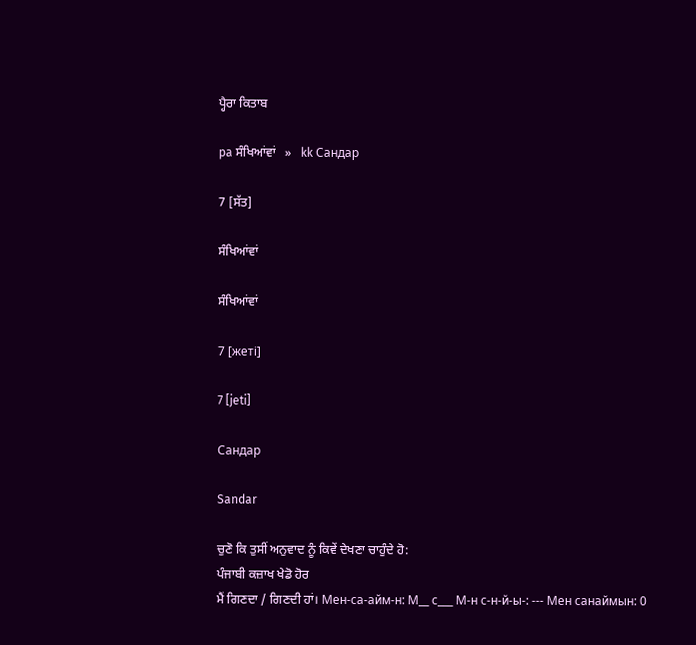ਪ੍ਹੈਰਾ ਕਿਤਾਬ

pa ਸੰਖਿਆਂਵਾਂ   »   kk Сандар

7 [ਸੱਤ]

ਸੰਖਿਆਂਵਾਂ

ਸੰਖਿਆਂਵਾਂ

7 [жеті]

7 [jeti]

Сандар

Sandar

ਚੁਣੋ ਕਿ ਤੁਸੀਂ ਅਨੁਵਾਦ ਨੂੰ ਕਿਵੇਂ ਦੇਖਣਾ ਚਾਹੁੰਦੇ ਹੋ:
ਪੰਜਾਬੀ ਕਜ਼ਾਖ ਖੇਡੋ ਹੋਰ
ਮੈਂ ਗਿਣਦਾ / ਗਿਣਦੀ ਹਾਂ। Мен-са-айм-н: М__ с___ М-н с-н-й-ы-: --- Мен санаймын: 0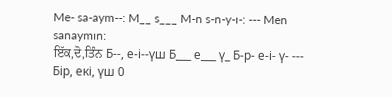Me- sa-aym--: M__ s___ M-n s-n-y-ı-: --- Men sanaymın:
ਇੱਕ,ਦੋ,ਤਿੰਨ Б--, е-і--үш Б___ е___ ү_ Б-р- е-і- ү- --- Бір, екі, үш 0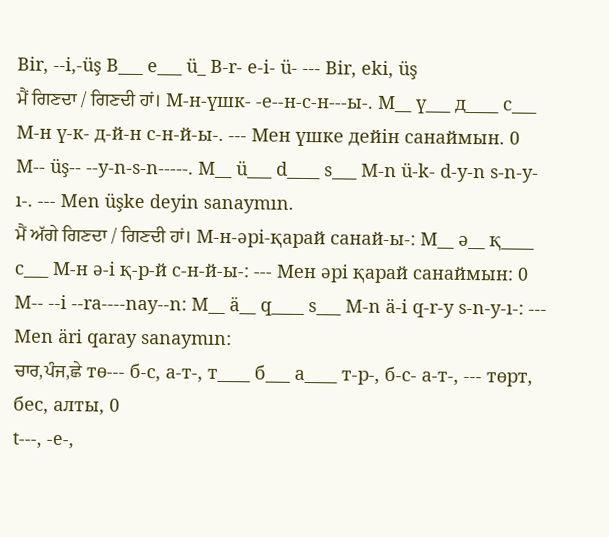Bir, --i,-üş B___ e___ ü_ B-r- e-i- ü- --- Bir, eki, üş
ਮੈਂ ਗਿਣਦਾ / ਗਿਣਦੀ ਹਾਂ। М-н-үшк- -е--н-с-н---ы-. М__ ү___ д____ с___ М-н ү-к- д-й-н с-н-й-ы-. --- Мен үшке дейін санаймын. 0
M-- üş-- --y-n-s-n-----. M__ ü___ d____ s___ M-n ü-k- d-y-n s-n-y-ı-. --- Men üşke deyin sanaymın.
ਮੈਂ ਅੱਗੇ ਗਿਣਦਾ / ਗਿਣਦੀ ਹਾਂ। М-н-әрі-қарай санай-ы-: М__ ә__ қ____ с___ М-н ә-і қ-р-й с-н-й-ы-: --- Мен әрі қарай санаймын: 0
M-- --i --ra----nay--n: M__ ä__ q____ s___ M-n ä-i q-r-y s-n-y-ı-: --- Men äri qaray sanaymın:
ਚਾਰ,ਪੰਜ,ਛੇ тө--- б-с, а-т-, т____ б___ а____ т-р-, б-с- а-т-, --- төрт, бес, алты, 0
t---, -e-,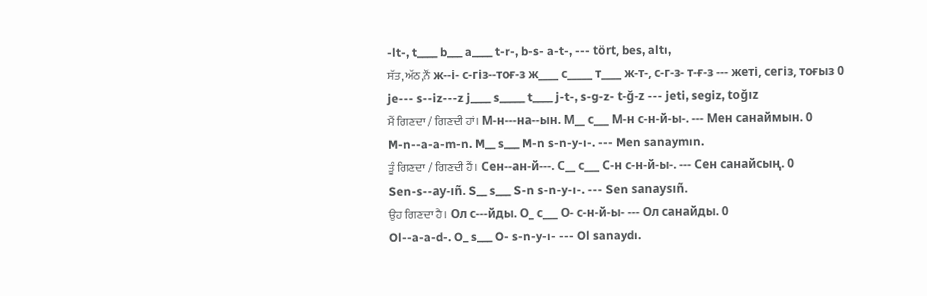-lt-, t____ b___ a____ t-r-, b-s- a-t-, --- tört, bes, altı,
ਸੱਤ,ਅੱਠ,ਨੌਂ ж--і- с-гіз--тоғ-з ж____ с_____ т____ ж-т-, с-г-з- т-ғ-з --- жеті, сегіз, тоғыз 0
je--- s--iz---z j____ s_____ t____ j-t-, s-g-z- t-ğ-z --- jeti, segiz, toğız
ਮੈਂ ਗਿਣਦਾ / ਗਿਣਦੀ ਹਾਂ। М-н---на--ын. М__ с___ М-н с-н-й-ы-. --- Мен санаймын. 0
M-n--a-a-m-n. M__ s___ M-n s-n-y-ı-. --- Men sanaymın.
ਤੂੰ ਗਿਣਦਾ / ਗਿਣਦੀ ਹੈਂ। Сен--ан-й---. С__ с___ С-н с-н-й-ы-. --- Сен санайсың. 0
Sen-s--ay-ıñ. S__ s___ S-n s-n-y-ı-. --- Sen sanaysıñ.
ਉਹ ਗਿਣਦਾ ਹੈ। Ол с---йды. О_ с___ О- с-н-й-ы- --- Ол санайды. 0
Ol--a-a-d-. O_ s___ O- s-n-y-ı- --- Ol sanaydı.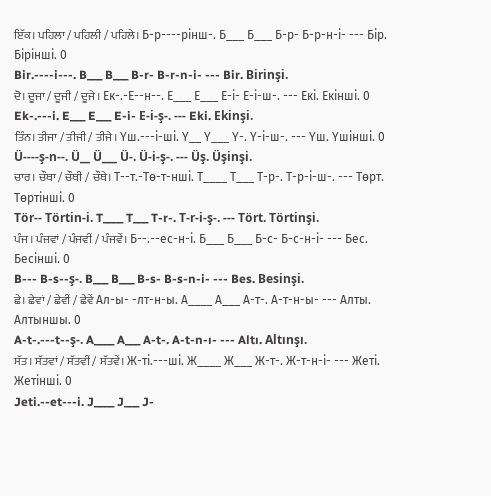ਇੱਕ। ਪਹਿਲਾ / ਪਹਿਲੀ / ਪਹਿਲੇ। Б-р----рінш-. Б___ Б___ Б-р- Б-р-н-і- --- Бір. Бірінші. 0
Bir.----i---. B___ B___ B-r- B-r-n-i- --- Bir. Birinşi.
ਦੋ। ਦੂਜਾ / ਦੂਜੀ / ਦੂਜੇ। Ек-.-Е--н--. Е___ Е___ Е-і- Е-і-ш-. --- Екі. Екінші. 0
Ek-.---i. E___ E___ E-i- E-i-ş-. --- Eki. Ekinşi.
ਤਿੰਨ। ਤੀਜਾ / ਤੀਜੀ / ਤੀਜੇ। Үш.---і-ші. Ү__ Ү___ Ү-. Ү-і-ш-. --- Үш. Үшінші. 0
Ü----ş-n--. Ü__ Ü___ Ü-. Ü-i-ş-. --- Üş. Üşinşi.
ਚਾਰ। ਚੌਥਾ / ਚੌਥੀ / ਚੌਥੇ। Т--т.-Тө-т-нші. Т____ Т___ Т-р-. Т-р-і-ш-. --- Төрт. Төртінші. 0
Tör-- Törtin-i. T____ T___ T-r-. T-r-i-ş-. --- Tört. Törtinşi.
ਪੰਜ। ਪੰਜਵਾਂ / ਪੰਜਵੀਂ / ਪੰਜਵੇਂ। Б--.--ес-н-і. Б___ Б___ Б-с- Б-с-н-і- --- Бес. Бесінші. 0
B--- B-s--ş-. B___ B___ B-s- B-s-n-i- --- Bes. Besinşi.
ਛੇ। ਛੇਵਾਂ / ਛੇਵੀਂ / ਛੇਵੇਂ Ал-ы- -лт-н-ы. А____ А___ А-т-. А-т-н-ы- --- Алты. Алтыншы. 0
A-t-.---t--ş-. A____ A___ A-t-. A-t-n-ı- --- Altı. Altınşı.
ਸੱਤ। ਸੱਤਵਾਂ / ਸੱਤਵੀਂ / ਸੱਤਵੇਂ। Ж-ті.---ші. Ж____ Ж___ Ж-т-. Ж-т-н-і- --- Жеті. Жетінші. 0
Jeti.--et---i. J____ J___ J-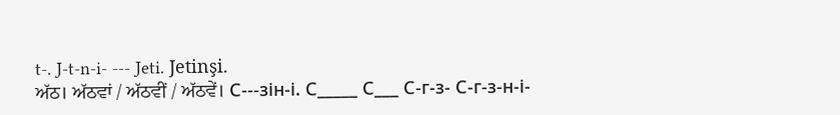t-. J-t-n-i- --- Jeti. Jetinşi.
ਅੱਠ। ਅੱਠਵਾਂ / ਅੱਠਵੀਂ / ਅੱਠਵੇਂ। С---зін-і. С_____ С___ С-г-з- С-г-з-н-і-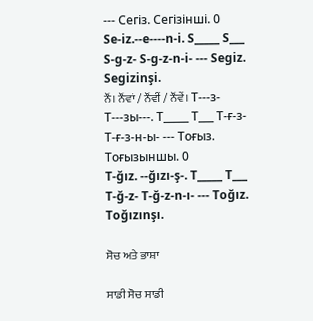--- Сегіз. Сегізінші. 0
Se-iz.--e----n-i. S_____ S___ S-g-z- S-g-z-n-i- --- Segiz. Segizinşi.
ਨੌਂ। ਨੌਂਵਾਂ / ਨੌਂਵੀਂ / ਨੌਂਵੇਂ। Т---з- Т---зы---. Т_____ Т___ Т-ғ-з- Т-ғ-з-н-ы- --- Тоғыз. Тоғызыншы. 0
T-ğız. --ğızı-ş-. T_____ T___ T-ğ-z- T-ğ-z-n-ı- --- Toğız. Toğızınşı.

ਸੋਚ ਅਤੇ ਭਾਸ਼ਾ

ਸਾਡੀ ਸੋਚ ਸਾਡੀ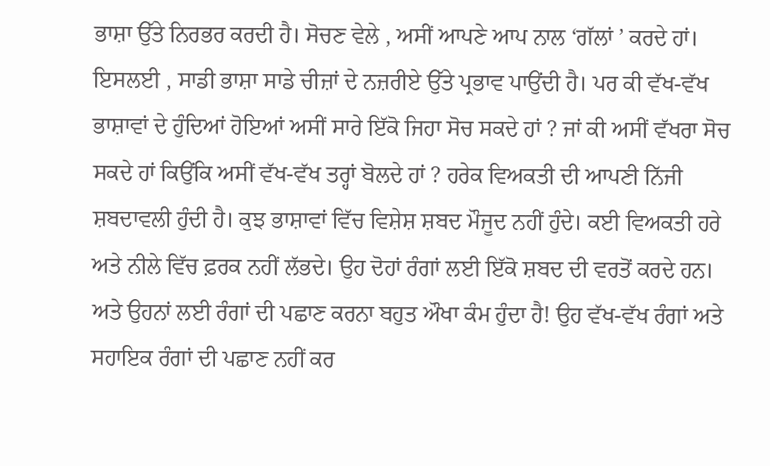ਭਾਸ਼ਾ ਉੱਤੇ ਨਿਰਭਰ ਕਰਦੀ ਹੈ। ਸੋਚਣ ਵੇਲੇ , ਅਸੀਂ ਆਪਣੇ ਆਪ ਨਾਲ ‘ਗੱਲਾਂ ’ ਕਰਦੇ ਹਾਂ। ਇਸਲਈ , ਸਾਡੀ ਭਾਸ਼ਾ ਸਾਡੇ ਚੀਜ਼ਾਂ ਦੇ ਨਜ਼ਰੀਏ ਉੱਤੇ ਪ੍ਰਭਾਵ ਪਾਉਂਦੀ ਹੈ। ਪਰ ਕੀ ਵੱਖ-ਵੱਖ ਭਾਸ਼ਾਵਾਂ ਦੇ ਹੁੰਦਿਆਂ ਹੋਇਆਂ ਅਸੀਂ ਸਾਰੇ ਇੱਕੋ ਜਿਹਾ ਸੋਚ ਸਕਦੇ ਹਾਂ ? ਜਾਂ ਕੀ ਅਸੀਂ ਵੱਖਰਾ ਸੋਚ ਸਕਦੇ ਹਾਂ ਕਿਉਂਕਿ ਅਸੀਂ ਵੱਖ-ਵੱਖ ਤਰ੍ਹਾਂ ਬੋਲਦੇ ਹਾਂ ? ਹਰੇਕ ਵਿਅਕਤੀ ਦੀ ਆਪਣੀ ਨਿੱਜੀ ਸ਼ਬਦਾਵਲੀ ਹੁੰਦੀ ਹੈ। ਕੁਝ ਭਾਸ਼ਾਵਾਂ ਵਿੱਚ ਵਿਸ਼ੇਸ਼ ਸ਼ਬਦ ਮੌਜੂਦ ਨਹੀਂ ਹੁੰਦੇ। ਕਈ ਵਿਅਕਤੀ ਹਰੇ ਅਤੇ ਨੀਲੇ ਵਿੱਚ ਫ਼ਰਕ ਨਹੀਂ ਲੱਭਦੇ। ਉਹ ਦੋਹਾਂ ਰੰਗਾਂ ਲਈ ਇੱਕੋ ਸ਼ਬਦ ਦੀ ਵਰਤੋਂ ਕਰਦੇ ਹਨ। ਅਤੇ ਉਹਨਾਂ ਲਈ ਰੰਗਾਂ ਦੀ ਪਛਾਣ ਕਰਨਾ ਬਹੁਤ ਔਖਾ ਕੰਮ ਹੁੰਦਾ ਹੈ! ਉਹ ਵੱਖ-ਵੱਖ ਰੰਗਾਂ ਅਤੇ ਸਹਾਇਕ ਰੰਗਾਂ ਦੀ ਪਛਾਣ ਨਹੀਂ ਕਰ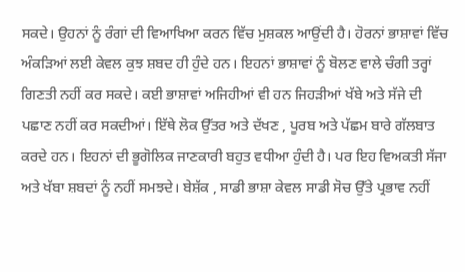ਸਕਦੇ। ਉਹਨਾਂ ਨੂੰ ਰੰਗਾਂ ਦੀ ਵਿਆਖਿਆ ਕਰਨ ਵਿੱਚ ਮੁਸ਼ਕਲ ਆਉਂਦੀ ਹੈ। ਹੋਰਨਾਂ ਭਾਸ਼ਾਵਾਂ ਵਿੱਚ ਅੰਕੜਿਆਂ ਲਈ ਕੇਵਲ ਕੁਝ ਸ਼ਬਦ ਹੀ ਹੁੰਦੇ ਹਨ। ਇਹਨਾਂ ਭਾਸ਼ਾਵਾਂ ਨੂੰ ਬੋਲਣ ਵਾਲੇ ਚੰਗੀ ਤਰ੍ਹਾਂ ਗਿਣਤੀ ਨਹੀਂ ਕਰ ਸਕਦੇ। ਕਈ ਭਾਸ਼ਾਵਾਂ ਅਜਿਹੀਆਂ ਵੀ ਹਨ ਜਿਹੜੀਆਂ ਖੱਬੇ ਅਤੇ ਸੱਜੇ ਦੀ ਪਛਾਣ ਨਹੀਂ ਕਰ ਸਕਦੀਆਂ। ਇੱਥੇ ਲੋਕ ਉੱਤਰ ਅਤੇ ਦੱਖਣ , ਪੂਰਬ ਅਤੇ ਪੱਛਮ ਬਾਰੇ ਗੱਲਬਾਤ ਕਰਦੇ ਹਨ। ਇਹਨਾਂ ਦੀ ਭੂਗੋਲਿਕ ਜਾਣਕਾਰੀ ਬਹੁਤ ਵਧੀਆ ਹੁੰਦੀ ਹੈ। ਪਰ ਇਹ ਵਿਅਕਤੀ ਸੱਜਾ ਅਤੇ ਖੱਬਾ ਸ਼ਬਦਾਂ ਨੂੰ ਨਹੀਂ ਸਮਝਦੇ। ਬੇਸ਼ੱਕ , ਸਾਡੀ ਭਾਸ਼ਾ ਕੇਵਲ ਸਾਡੀ ਸੋਚ ਉੱਤੇ ਪ੍ਰਭਾਵ ਨਹੀਂ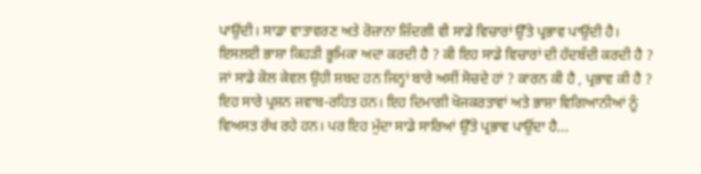ਪਾਉਂਦੀ। ਸਾਡਾ ਵਾਤਾਵਰਣ ਅਤੇ ਰੋਜ਼ਾਨਾ ਜ਼ਿੰਦਗੀ ਵੀ ਸਾਡੇ ਵਿਚਾਰਾਂ ਉੱਤੇ ਪ੍ਰਭਾਵ ਪਾਉਂਦੀ ਹੈ। ਇਸਲਈ ਭਾਸ਼ਾ ਕਿਹੜੀ ਭੂਮਿਕਾ ਅਦਾ ਕਰਦੀ ਹੈ ? ਕੀ ਇਹ ਸਾਡੇ ਵਿਚਾਰਾਂ ਦੀ ਹੱਦਬੰਦੀ ਕਰਦੀ ਹੈ ? ਜਾਂ ਸਾਡੇ ਕੋਲ ਕੇਵਲ ਉਹੀ ਸ਼ਬਦ ਹਨ ਜਿਨ੍ਹਾਂ ਬਾਰੇ ਅਸੀਂ ਸੋਚਦੇ ਹਾਂ ? ਕਾਰਨ ਕੀ ਹੈ , ਪ੍ਰਭਾਵ ਕੀ ਹੈ ? ਇਹ ਸਾਰੇ ਪ੍ਰਸ਼ਨ ਜਵਾਬ-ਰਹਿਤ ਹਨ। ਇਹ ਦਿਮਾਗੀ ਖੋਜਕਰਤਾਵਾਂ ਅਤੇ ਭਾਸ਼ਾ ਵਿਗਿਆਨੀਆਂ ਨੂੰ ਵਿਅਸਤ ਰੱਖ ਰਹੇ ਹਨ। ਪਰ ਇਹ ਮੁੱਦਾ ਸਾਡੇ ਸਾਰਿਆਂ ਉੱਤੇ ਪ੍ਰਭਾਵ ਪਾਉਂਦਾ ਹੈ...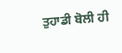ਤੁਹਾਡੀ ਬੋਲੀ ਹੀ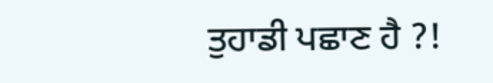ਤੁਹਾਡੀ ਪਛਾਣ ਹੈ ?!